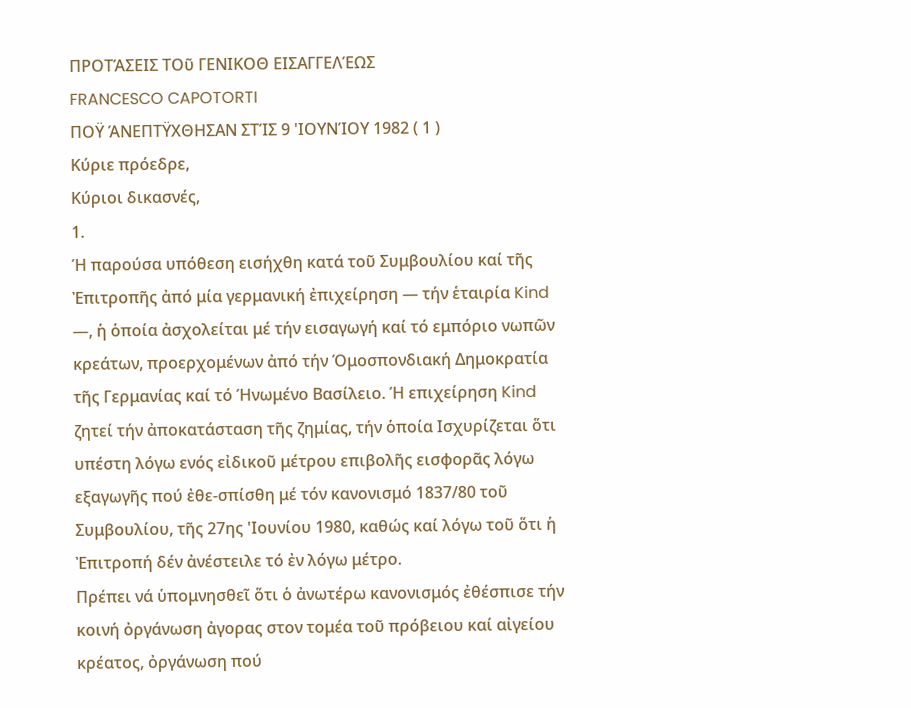ΠΡΟΤΆΣΕΙΣ ΤΟῦ ΓΕΝΙΚΟΘ ΕΙΣΑΓΓΕΛΈΩΣ
FRANCESCO CAPOTORTI
ΠΟΫ ΆΝΕΠΤΫΧΘΗΣΑΝ ΣΤΊΣ 9 'ΙΟΥΝΊΟΥ 1982 ( 1 )
Κύριε πρόεδρε,
Κύριοι δικασνές,
1.
Ή παρούσα υπόθεση εισήχθη κατά τοῦ Συμβουλίου καί τῆς Ἐπιτροπῆς ἀπό μία γερμανική ἐπιχείρηση — τήν ἑταιρία Kind —, ἡ ὁποία ἀσχολείται μέ τήν εισαγωγή καί τό εμπόριο νωπῶν κρεάτων, προερχομένων ἀπό τήν Όμοσπονδιακή Δημοκρατία τῆς Γερμανίας καί τό Ήνωμένο Βασίλειο. Ή επιχείρηση Kind ζητεί τήν ἀποκατάσταση τῆς ζημίας, τήν ὁποία Ισχυρίζεται ὅτι υπέστη λόγω ενός εἰδικοῦ μέτρου επιβολῆς εισφορᾶς λόγω εξαγωγῆς πού ἐθε-σπίσθη μέ τόν κανονισμό 1837/80 τοῦ Συμβουλίου, τῆς 27ης 'Ιουνίου 1980, καθώς καί λόγω τοῦ ὅτι ἡ Ἐπιτροπή δέν ἀνέστειλε τό ἐν λόγω μέτρο.
Πρέπει νά ὑπομνησθεῖ ὅτι ὁ ἀνωτέρω κανονισμός ἐθέσπισε τήν κοινή ὀργάνωση ἀγορας στον τομέα τοῦ πρόβειου καί αἰγείου κρέατος, ὀργάνωση πού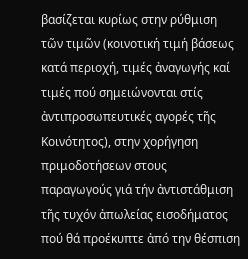βασίζεται κυρίως στην ρύθμιση τῶν τιμῶν (κοινοτική τιμή βάσεως κατά περιοχή, τιμές ἀναγωγής καί τιμές πού σημειώνονται στίς ἀντιπροσωπευτικές αγορές τῆς Κοινότητος), στην χορήγηση πριμοδοτήσεων στους παραγωγούς γιά τήν ἀντιστάθμιση τῆς τυχόν ἀπωλείας εισοδήματος πού θά προέκυπτε ἀπό την θέσπιση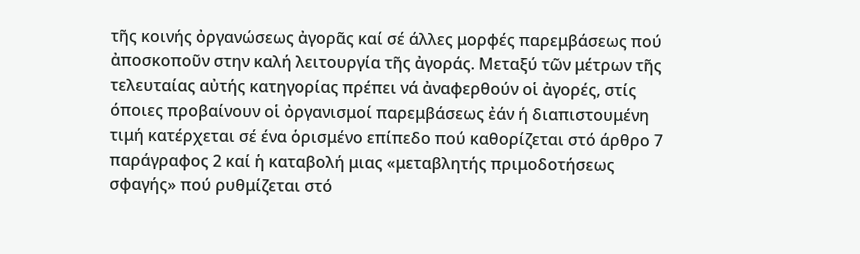τῆς κοινής ὀργανώσεως ἀγορᾶς καί σέ άλλες μορφές παρεμβάσεως πού ἀποσκοποῦν στην καλή λειτουργία τῆς ἀγοράς. Μεταξύ τῶν μέτρων τῆς τελευταίας αὐτής κατηγορίας πρέπει νά ἀναφερθούν οἱ ἀγορές, στίς όποιες προβαίνουν οἱ ὀργανισμοί παρεμβάσεως ἐάν ή διαπιστουμένη τιμή κατέρχεται σέ ένα ὁρισμένο επίπεδο πού καθορίζεται στό άρθρο 7 παράγραφος 2 καί ἡ καταβολή μιας «μεταβλητής πριμοδοτήσεως σφαγής» πού ρυθμίζεται στό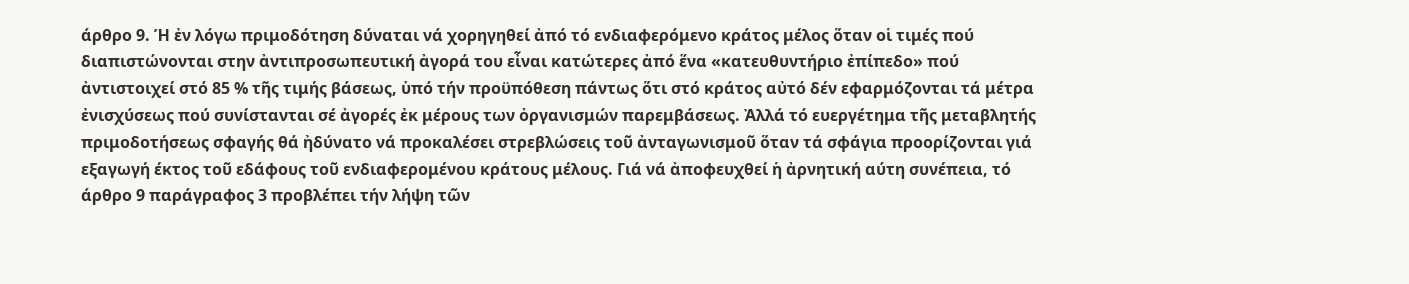άρθρο 9. Ή ἐν λόγω πριμοδότηση δύναται νά χορηγηθεί ἀπό τό ενδιαφερόμενο κράτος μέλος ὅταν οἱ τιμές πού διαπιστώνονται στην ἀντιπροσωπευτική ἀγορά του εἶναι κατώτερες ἀπό ἕνα «κατευθυντήριο ἐπίπεδο» πού ἀντιστοιχεί στό 85 % τῆς τιμής βάσεως, ὑπό τήν προϋπόθεση πάντως ὅτι στό κράτος αὐτό δέν εφαρμόζονται τά μέτρα ἐνισχύσεως πού συνίστανται σέ ἀγορές ἐκ μέρους των ὀργανισμών παρεμβάσεως. Ἀλλά τό ευεργέτημα τῆς μεταβλητής πριμοδοτήσεως σφαγής θά ἠδύνατο νά προκαλέσει στρεβλώσεις τοῦ ἀνταγωνισμοῦ ὅταν τά σφάγια προορίζονται γιά εξαγωγή έκτος τοῦ εδάφους τοῦ ενδιαφερομένου κράτους μέλους. Γιά νά ἀποφευχθεί ἡ ἀρνητική αύτη συνέπεια, τό άρθρο 9 παράγραφος 3 προβλέπει τήν λήψη τῶν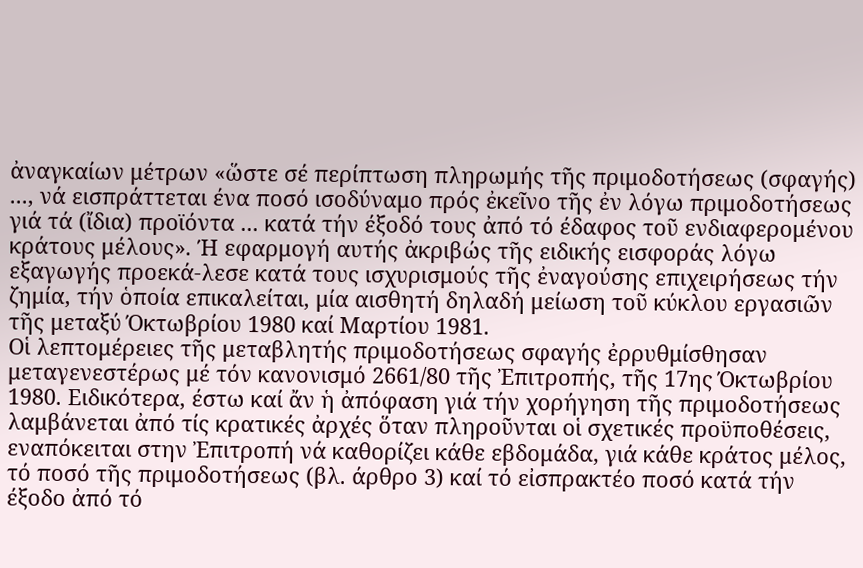ἀναγκαίων μέτρων «ὥστε σέ περίπτωση πληρωμής τῆς πριμοδοτήσεως (σφαγής) ..., νά εισπράττεται ένα ποσό ισοδύναμο πρός ἐκεῖνο τῆς ἐν λόγω πριμοδοτήσεως γιά τά (ἴδια) προϊόντα ... κατά τήν έξοδό τους ἀπό τό έδαφος τοῦ ενδιαφερομένου κράτους μέλους». Ή εφαρμογή αυτής ἀκριβώς τῆς ειδικής εισφοράς λόγω εξαγωγής προεκά-λεσε κατά τους ισχυρισμούς τῆς ἐναγούσης επιχειρήσεως τήν ζημία, τήν ὁποία επικαλείται, μία αισθητή δηλαδή μείωση τοῦ κύκλου εργασιῶν τῆς μεταξύ Όκτωβρίου 1980 καί Μαρτίου 1981.
Οἱ λεπτομέρειες τῆς μεταβλητής πριμοδοτήσεως σφαγής ἐρρυθμίσθησαν μεταγενεστέρως μέ τόν κανονισμό 2661/80 τῆς Ἐπιτροπής, τῆς 17ης Όκτωβρίου 1980. Ειδικότερα, έστω καί ἄν ἡ ἀπόφαση γιά τήν χορήγηση τῆς πριμοδοτήσεως λαμβάνεται ἀπό τίς κρατικές ἀρχές ὅταν πληροῦνται οἱ σχετικές προϋποθέσεις, εναπόκειται στην Ἐπιτροπή νά καθορίζει κάθε εβδομάδα, γιά κάθε κράτος μέλος, τό ποσό τῆς πριμοδοτήσεως (βλ. άρθρο 3) καί τό εἰσπρακτέο ποσό κατά τήν έξοδο ἀπό τό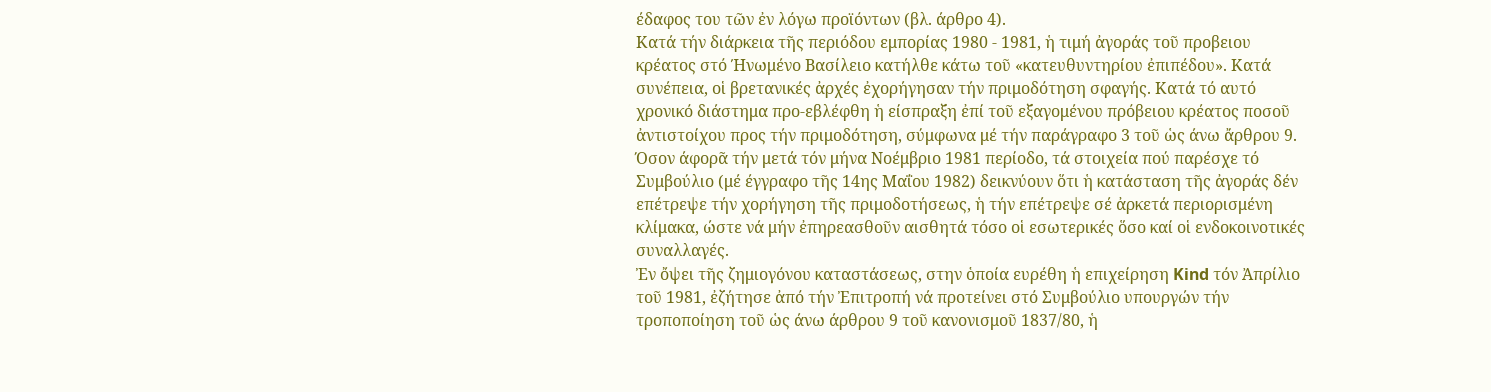έδαφος του τῶν ἐν λόγω προϊόντων (βλ. άρθρο 4).
Κατά τήν διάρκεια τῆς περιόδου εμπορίας 1980 - 1981, ἡ τιμή ἀγοράς τοῦ προβειου κρέατος στό Ήνωμένο Βασίλειο κατήλθε κάτω τοῦ «κατευθυντηρίου ἐπιπέδου». Κατά συνέπεια, οἱ βρετανικές ἀρχές ἐχορήγησαν τήν πριμοδότηση σφαγής. Κατά τό αυτό χρονικό διάστημα προ-εβλέφθη ἡ είσπραξη ἐπί τοῦ εξαγομένου πρόβειου κρέατος ποσοῦ ἀντιστοίχου προς τήν πριμοδότηση, σύμφωνα μέ τήν παράγραφο 3 τοῦ ὡς άνω ἄρθρου 9. Όσον άφορᾶ τήν μετά τόν μήνα Νοέμβριο 1981 περίοδο, τά στοιχεία πού παρέσχε τό Συμβούλιο (μέ έγγραφο τῆς 14ης Μαΐου 1982) δεικνύουν ὅτι ἡ κατάσταση τῆς ἀγοράς δέν επέτρεψε τήν χορήγηση τῆς πριμοδοτήσεως, ἡ τήν επέτρεψε σέ ἀρκετά περιορισμένη κλίμακα, ώστε νά μήν ἐπηρεασθοῦν αισθητά τόσο οἱ εσωτερικές ὅσο καί οἱ ενδοκοινοτικές συναλλαγές.
Ἐν ὄψει τῆς ζημιογόνου καταστάσεως, στην ὁποία ευρέθη ἡ επιχείρηση Kind τόν Ἀπρίλιο τοῦ 1981, ἐζήτησε ἀπό τήν Ἐπιτροπή νά προτείνει στό Συμβούλιο υπουργών τήν τροποποίηση τοῦ ὡς άνω άρθρου 9 τοῦ κανονισμοῦ 1837/80, ἡ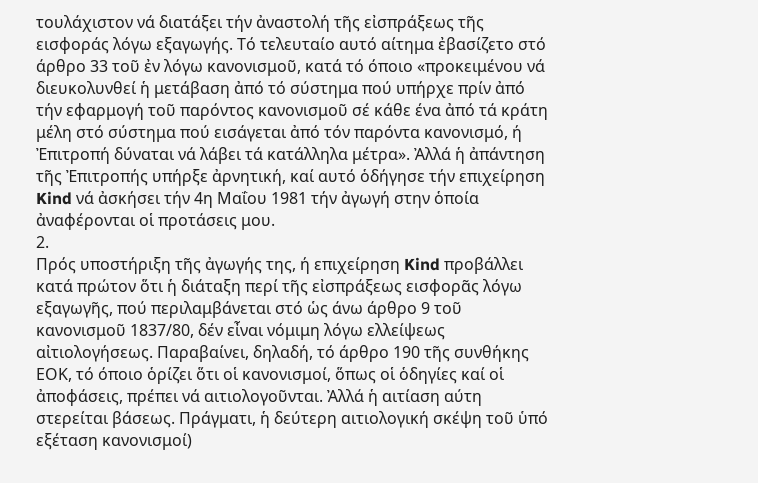τουλάχιστον νά διατάξει τήν ἀναστολή τῆς εἰσπράξεως τῆς εισφοράς λόγω εξαγωγής. Τό τελευταίο αυτό αίτημα ἐβασίζετο στό άρθρο 33 τοῦ ἐν λόγω κανονισμοῦ, κατά τό όποιο «προκειμένου νά διευκολυνθεί ἡ μετάβαση ἀπό τό σύστημα πού υπήρχε πρίν ἀπό τήν εφαρμογή τοῦ παρόντος κανονισμοῦ σέ κάθε ένα ἀπό τά κράτη μέλη στό σύστημα πού εισάγεται ἀπό τόν παρόντα κανονισμό, ή Ἐπιτροπή δύναται νά λάβει τά κατάλληλα μέτρα». Ἀλλά ἡ ἀπάντηση τῆς Ἐπιτροπής υπήρξε ἀρνητική, καί αυτό ὁδήγησε τήν επιχείρηση Kind νά ἀσκήσει τήν 4η Μαΐου 1981 τήν ἀγωγή στην ὁποία ἀναφέρονται οἱ προτάσεις μου.
2.
Πρός υποστήριξη τῆς ἀγωγής της, ή επιχείρηση Kind προβάλλει κατά πρώτον ὅτι ἡ διάταξη περί τῆς εἰσπράξεως εισφορᾶς λόγω εξαγωγῆς, πού περιλαμβάνεται στό ὡς άνω άρθρο 9 τοῦ κανονισμοῦ 1837/80, δέν εἶναι νόμιμη λόγω ελλείψεως αἰτιολογήσεως. Παραβαίνει, δηλαδή, τό άρθρο 190 τῆς συνθήκης ΕΟΚ, τό όποιο ὁρίζει ὅτι οἱ κανονισμοί, ὅπως οἱ ὁδηγίες καί οἱ ἀποφάσεις, πρέπει νά αιτιολογοῦνται. Ἀλλά ἡ αιτίαση αύτη στερείται βάσεως. Πράγματι, ἡ δεύτερη αιτιολογική σκέψη τοῦ ὑπό εξέταση κανονισμοί)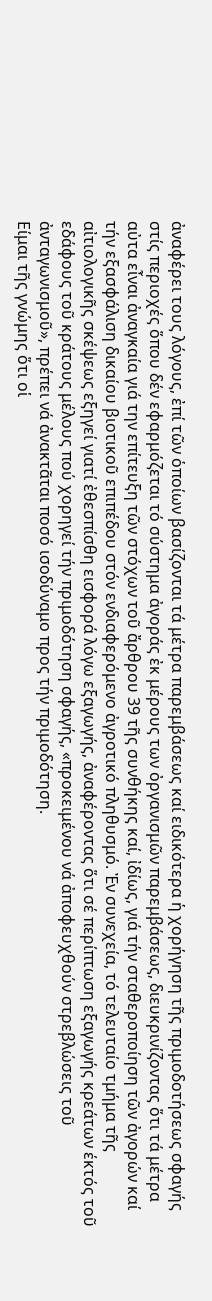ἀναφέρει τους λόγους, ἐπί τῶν ὁποίων βασίζονται τά μέτρα παρεμβάσεως καί ειδικότερα ἡ χορήγηση τῆς πριμοδοτήσεως σφαγής στίς περιοχές ὅπου δέν εφαρμόζεται τό σύστημα ἀγοράς ἐκ μέρους των ὀργανισμῶν παρεμβάσεως, διευκρινίζοντας ὅτι τά μέτρα αὐτα εἶναι ἀναγκαία γιά την επίτευξη τῶν στόχων τοῦ ἄρθρου 39 τῆς συνθήκης καί, ἰδίως, γιά τήν σταθεροποίηση τῶν ἀγορών καί τήν εξασφάλιση δικαίου βιοτικοῦ επιπέδου στόν ενδιαφερόμενο ἀγροτικό πληθυσμό. Ἐν συνεχεία, τό τελευταίο τμήμα τῆς αἰτιολογικῆς σκέψεως εξηγεί γιατί ἐθεσπίσθη εισφορά λόγω εξαγωγής, ἀναφέροντας ὅτι σέ περίπτωση εξαγωγής κρεάτων έκτός τοῦ εδάφους τοῦ κράτους μέλους πού χορηγεί τήν πριμοδότηση σφαγής, «προκειμένου νά ἀποφευχθούν στρεβλώσεις τοῦ ἀνταγωνισμοῦ», πρέπει νά ἀνακτᾶται ποσό ισοδύναμο προς τήν πριμοδότηση.
Είμαι τῆς γνώμης ὅτι οἱ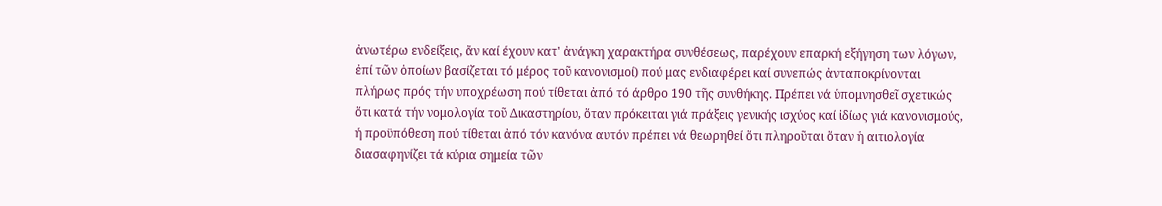ἀνωτέρω ενδείξεις, ἄν καί έχουν κατ' ἀνάγκη χαρακτήρα συνθέσεως, παρέχουν επαρκή εξήγηση των λόγων, ἐπί τῶν ὁποίων βασίζεται τό μέρος τοῦ κανονισμοί) πού μας ενδιαφέρει καί συνεπώς ἀνταποκρίνονται πλήρως πρός τήν υποχρέωση πού τίθεται ἀπό τό άρθρο 190 τῆς συνθήκης. Πρέπει νά ὑπομνησθεῖ σχετικώς ὅτι κατά τήν νομολογία τοῦ Δικαστηρίου, ὅταν πρόκειται γιά πράξεις γενικής ισχύος καί ἰδίως γιά κανονισμούς, ή προϋπόθεση πού τίθεται ἀπό τόν κανόνα αυτόν πρέπει νά θεωρηθεί ὅτι πληροῦται ὅταν ἡ αιτιολογία διασαφηνίζει τά κύρια σημεία τῶν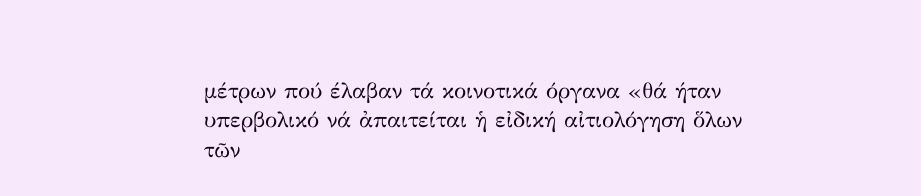μέτρων πού έλαβαν τά κοινοτικά όργανα «θά ήταν υπερβολικό νά ἀπαιτείται ἡ εἰδική αἰτιολόγηση ὅλων τῶν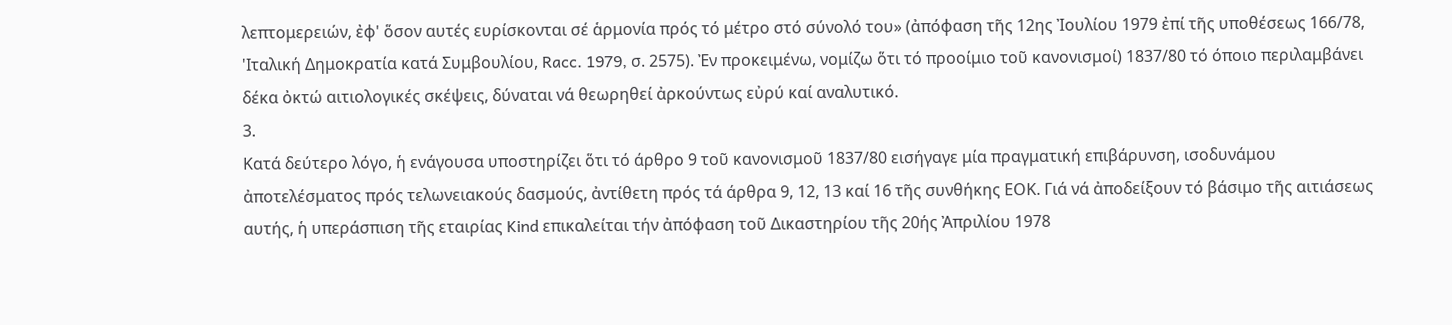λεπτομερειών, ἐφ' ὅσον αυτές ευρίσκονται σέ ἁρμονία πρός τό μέτρο στό σύνολό του» (ἀπόφαση τῆς 12ης Ἰουλίου 1979 ἐπί τῆς υποθέσεως 166/78, 'Ιταλική Δημοκρατία κατά Συμβουλίου, Racc. 1979, σ. 2575). Ἐν προκειμένω, νομίζω ὅτι τό προοίμιο τοῦ κανονισμοί) 1837/80 τό όποιο περιλαμβάνει δέκα ὀκτώ αιτιολογικές σκέψεις, δύναται νά θεωρηθεί ἀρκούντως εὐρύ καί αναλυτικό.
3.
Κατά δεύτερο λόγο, ἡ ενάγουσα υποστηρίζει ὅτι τό άρθρο 9 τοῦ κανονισμοῦ 1837/80 εισήγαγε μία πραγματική επιβάρυνση, ισοδυνάμου ἀποτελέσματος πρός τελωνειακούς δασμούς, ἀντίθετη πρός τά άρθρα 9, 12, 13 καί 16 τῆς συνθήκης ΕΟΚ. Γιά νά ἀποδείξουν τό βάσιμο τῆς αιτιάσεως αυτής, ἡ υπεράσπιση τῆς εταιρίας Kind επικαλείται τήν ἀπόφαση τοῦ Δικαστηρίου τῆς 20ής Ἀπριλίου 1978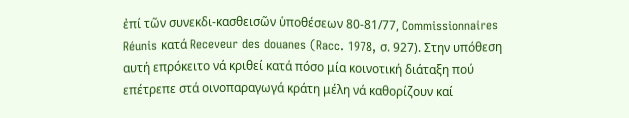ἐπί τῶν συνεκδι-κασθεισῶν ὑποθέσεων 80-81/77, Commissionnaires Réunis κατά Receveur des douanes (Racc. 1978, σ. 927). Στην υπόθεση αυτή επρόκειτο νά κριθεί κατά πόσο μία κοινοτική διάταξη πού επέτρεπε στά οινοπαραγωγά κράτη μέλη νά καθορίζουν καί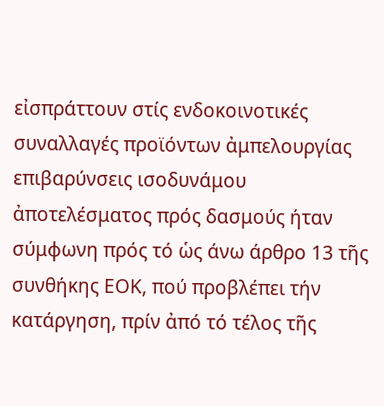εἰσπράττουν στίς ενδοκοινοτικές συναλλαγές προϊόντων ἀμπελουργίας επιβαρύνσεις ισοδυνάμου ἀποτελέσματος πρός δασμούς ήταν σύμφωνη πρός τό ὡς άνω άρθρο 13 τῆς συνθήκης ΕΟΚ, πού προβλέπει τήν κατάργηση, πρίν ἀπό τό τέλος τῆς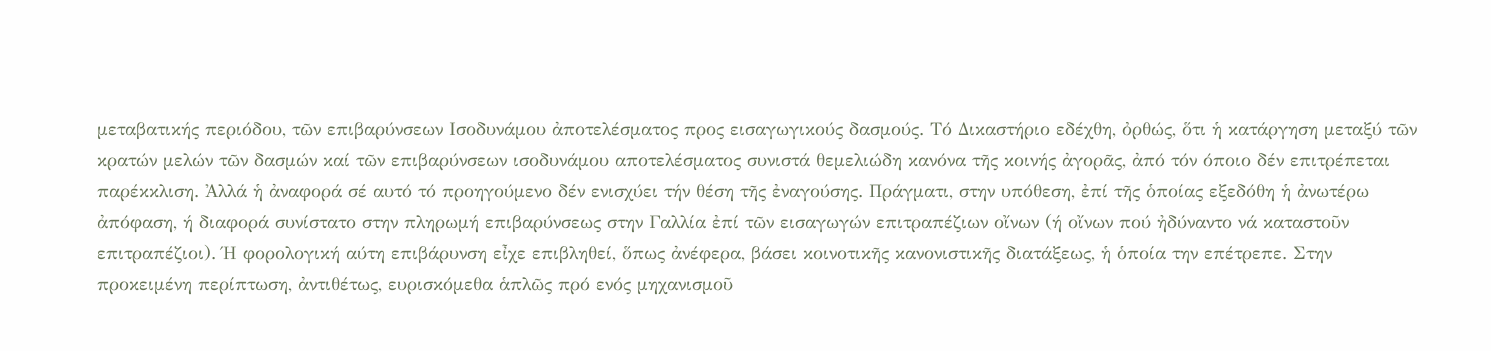μεταβατικής περιόδου, τῶν επιβαρύνσεων Ισοδυνάμου ἀποτελέσματος προς εισαγωγικούς δασμούς. Τό Δικαστήριο εδέχθη, ὀρθώς, ὅτι ἡ κατάργηση μεταξύ τῶν κρατών μελών τῶν δασμών καί τῶν επιβαρύνσεων ισοδυνάμου αποτελέσματος συνιστά θεμελιώδη κανόνα τῆς κοινής ἀγορᾶς, ἀπό τόν όποιο δέν επιτρέπεται παρέκκλιση. Ἀλλά ἡ ἀναφορά σέ αυτό τό προηγούμενο δέν ενισχύει τήν θέση τῆς ἐναγούσης. Πράγματι, στην υπόθεση, ἐπί τῆς ὁποίας εξεδόθη ἡ ἀνωτέρω ἀπόφαση, ή διαφορά συνίστατο στην πληρωμή επιβαρύνσεως στην Γαλλία ἐπί τῶν εισαγωγών επιτραπέζιων οἴνων (ή οἴνων πού ἠδύναντο νά καταστοῦν επιτραπέζιοι). Ή φορολογική αύτη επιβάρυνση εἶχε επιβληθεί, ὅπως ἀνέφερα, βάσει κοινοτικῆς κανονιστικῆς διατάξεως, ἡ ὁποία την επέτρεπε. Στην προκειμένη περίπτωση, ἀντιθέτως, ευρισκόμεθα ἁπλῶς πρό ενός μηχανισμοῦ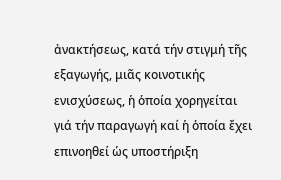ἀνακτήσεως, κατά τήν στιγμή τῆς εξαγωγής, μιᾶς κοινοτικής ενισχύσεως, ἡ ὁποία χορηγείται γιά τήν παραγωγή καί ἡ ὁποία ἔχει επινοηθεί ὡς υποστήριξη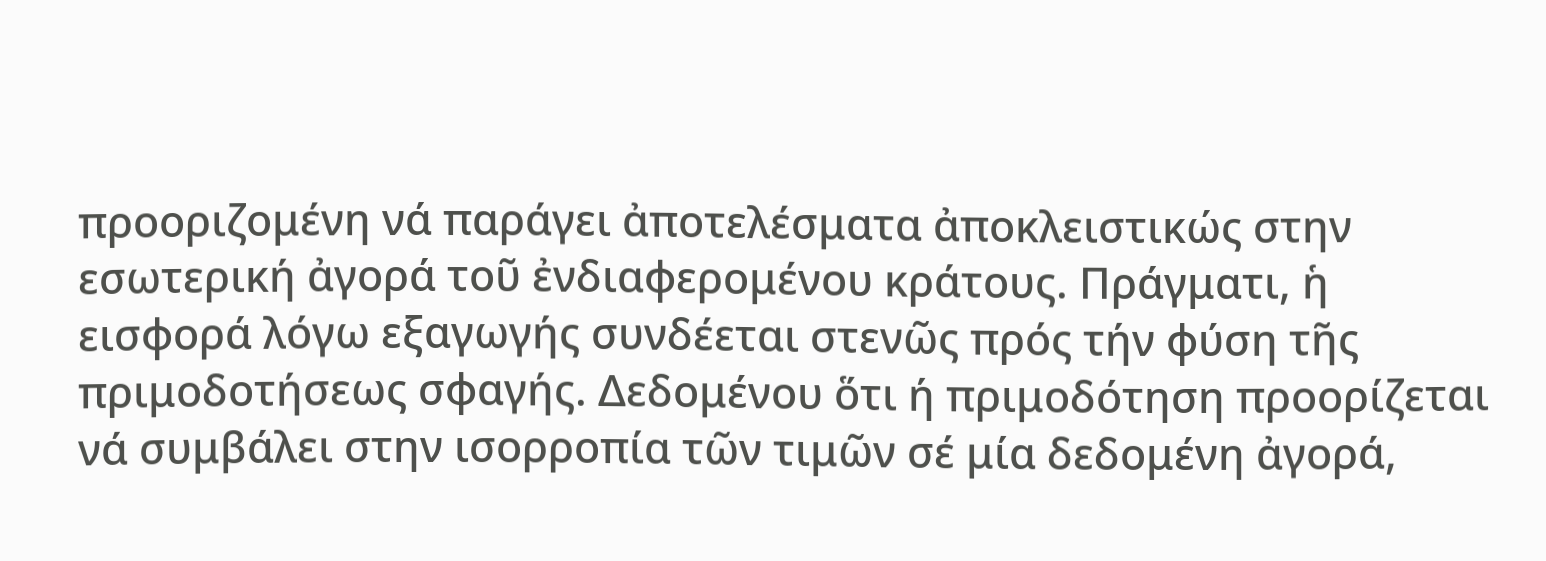προοριζομένη νά παράγει ἀποτελέσματα ἀποκλειστικώς στην εσωτερική ἀγορά τοῦ ἐνδιαφερομένου κράτους. Πράγματι, ἡ εισφορά λόγω εξαγωγής συνδέεται στενῶς πρός τήν φύση τῆς πριμοδοτήσεως σφαγής. Δεδομένου ὅτι ή πριμοδότηση προορίζεται νά συμβάλει στην ισορροπία τῶν τιμῶν σέ μία δεδομένη ἀγορά,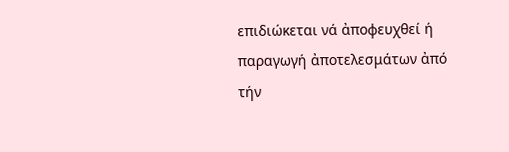επιδιώκεται νά ἀποφευχθεί ή παραγωγή ἀποτελεσμάτων ἀπό τήν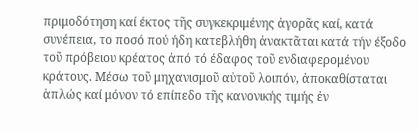πριμοδότηση καί έκτος τῆς συγκεκριμένης ἀγορᾶς καί, κατά συνέπεια, το ποσό πού ήδη κατεβλήθη ἀνακτᾶται κατά τήν έξοδο τοῦ πρόβειου κρέατος ἀπό τό έδαφος τοῦ ενδιαφερομένου κράτους. Μέσω τοῦ μηχανισμοῦ αὐτοῦ λοιπόν, ἀποκαθίσταται ἁπλώς καί μόνον τό επίπεδο τῆς κανονικής τιμής ἐν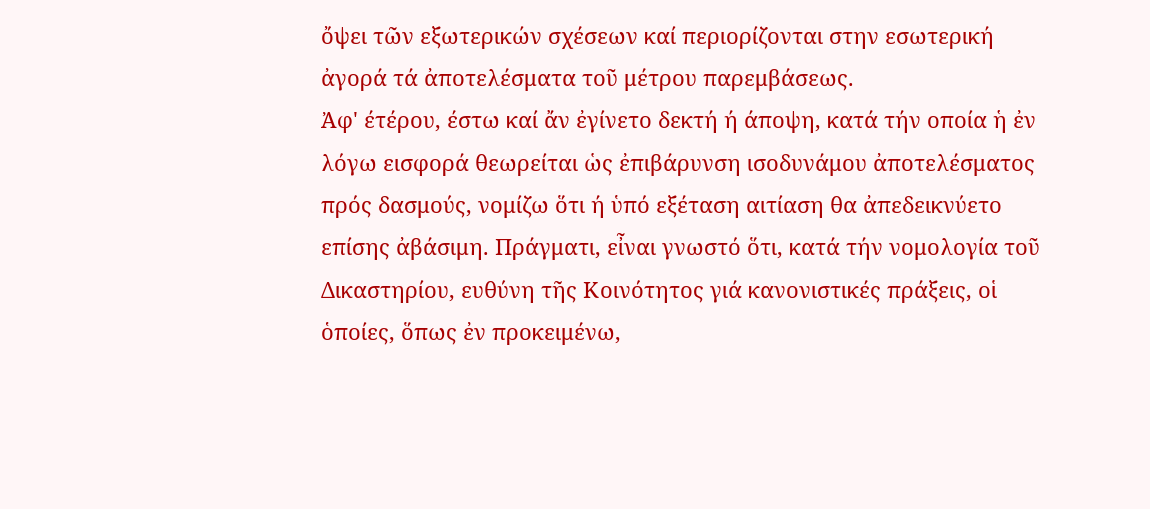ὄψει τῶν εξωτερικών σχέσεων καί περιορίζονται στην εσωτερική ἀγορά τά ἀποτελέσματα τοῦ μέτρου παρεμβάσεως.
Ἀφ' έτέρου, έστω καί ἄν ἐγίνετο δεκτή ή άποψη, κατά τήν οποία ἡ ἐν λόγω εισφορά θεωρείται ὡς ἐπιβάρυνση ισοδυνάμου ἀποτελέσματος πρός δασμούς, νομίζω ὅτι ή ὑπό εξέταση αιτίαση θα ἀπεδεικνύετο επίσης ἀβάσιμη. Πράγματι, εἶναι γνωστό ὅτι, κατά τήν νομολογία τοῦ Δικαστηρίου, ευθύνη τῆς Κοινότητος γιά κανονιστικές πράξεις, οἱ ὁποίες, ὅπως ἐν προκειμένω,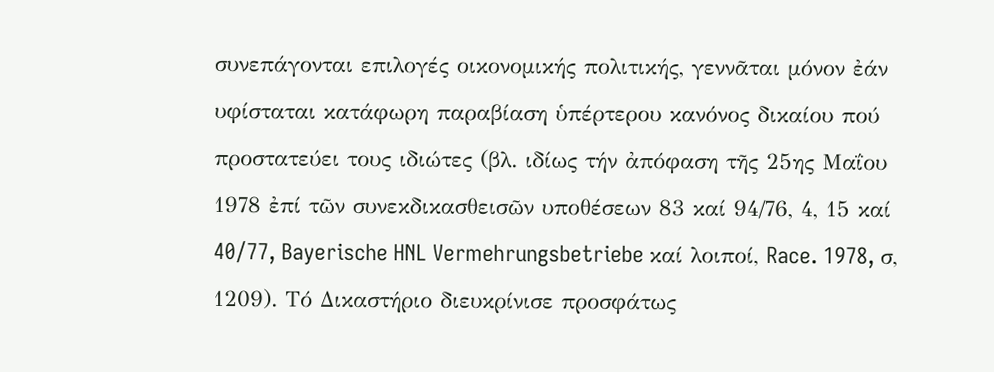συνεπάγονται επιλογές οικονομικής πολιτικής, γεννᾶται μόνον ἐάν υφίσταται κατάφωρη παραβίαση ὑπέρτερου κανόνος δικαίου πού προστατεύει τους ιδιώτες (βλ. ιδίως τήν ἀπόφαση τῆς 25ης Μαΐου 1978 ἐπί τῶν συνεκδικασθεισῶν υποθέσεων 83 καί 94/76, 4, 15 καί 40/77, Bayerische HNL Vermehrungsbetriebe καί λοιποί, Race. 1978, σ, 1209). Τό Δικαστήριο διευκρίνισε προσφάτως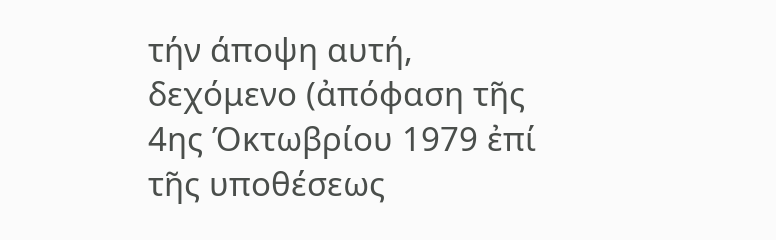τήν άποψη αυτή, δεχόμενο (ἀπόφαση τῆς 4ης Όκτωβρίου 1979 ἐπί τῆς υποθέσεως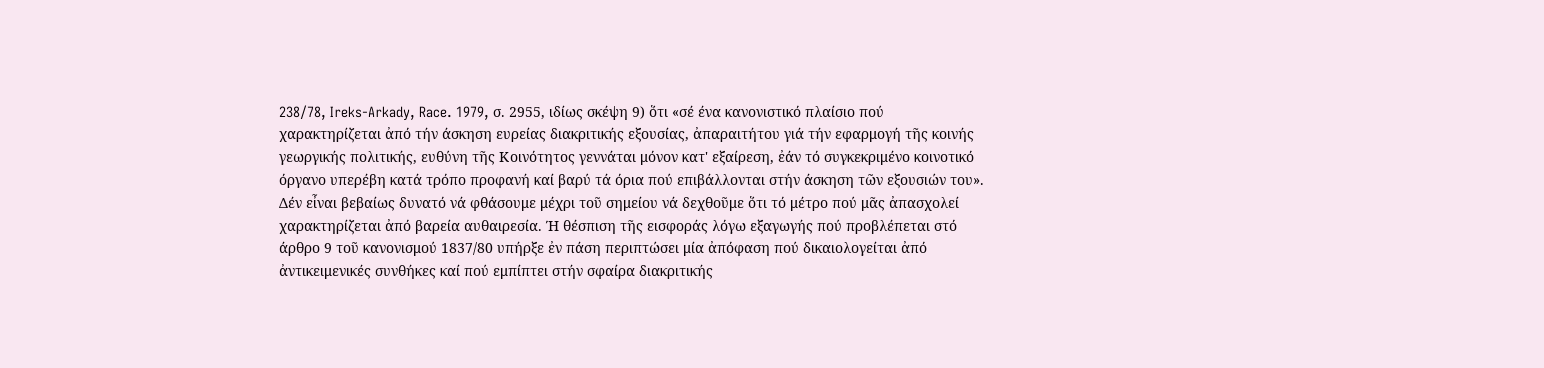238/78, Ireks-Arkady, Race. 1979, σ. 2955, ιδίως σκέψη 9) ὅτι «σέ ένα κανονιστικό πλαίσιο πού χαρακτηρίζεται ἀπό τήν άσκηση ευρείας διακριτικής εξουσίας, ἀπαραιτήτου γιά τήν εφαρμογή τῆς κοινής γεωργικής πολιτικής, ευθύνη τῆς Κοινότητος γεννάται μόνον κατ' εξαίρεση, ἐάν τό συγκεκριμένο κοινοτικό όργανο υπερέβη κατά τρόπο προφανή καί βαρύ τά όρια πού επιβάλλονται στήν άσκηση τῶν εξουσιών του». Δέν εἶναι βεβαίως δυνατό νά φθάσουμε μέχρι τοῦ σημείου νά δεχθοῦμε ὅτι τό μέτρο πού μᾶς ἀπασχολεί χαρακτηρίζεται ἀπό βαρεία αυθαιρεσία. Ή θέσπιση τῆς εισφοράς λόγω εξαγωγής πού προβλέπεται στό άρθρο 9 τοῦ κανονισμού 1837/80 υπήρξε ἐν πάση περιπτώσει μία ἀπόφαση πού δικαιολογείται ἀπό ἀντικειμενικές συνθήκες καί πού εμπίπτει στήν σφαίρα διακριτικής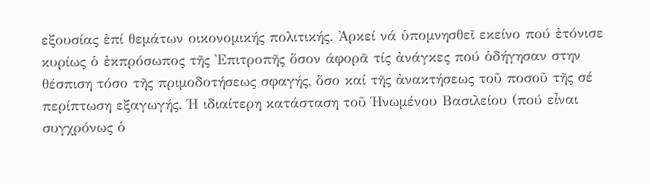εξουσίας ἐπί θεμάτων οικονομικής πολιτικής. Ἀρκεί νά ὑπομνησθεῖ εκείνο πού ἐτόνισε κυρίως ὁ ἐκπρόσωπος τῆς Ἐπιτροπῆς ὅσον άφορᾶ τίς ἀνάγκες πού ὁδήγησαν στην θέσπιση τόσο τῆς πριμοδοτήσεως σφαγής, ὅσο καί τῆς ἀνακτήσεως τοῦ ποσοῦ τῆς σέ περίπτωση εξαγωγής. Ή ιδιαίτερη κατάσταση τοῦ Ήνωμένου Βασιλείου (πού εἶναι συγχρόνως ὁ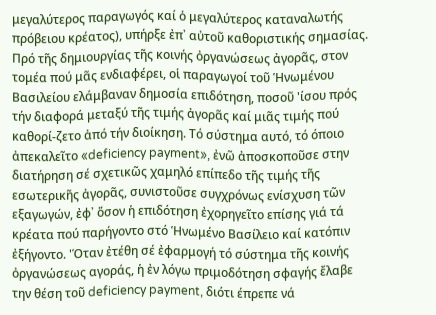μεγαλύτερος παραγωγός καί ὁ μεγαλύτερος καταναλωτής πρόβειου κρέατος), υπήρξε ἐπ᾽ αὐτοῦ καθοριστικής σημασίας.
Πρό τῆς δημιουργίας τῆς κοινής ὀργανώσεως ἀγορᾶς, στον τομέα πού μᾶς ενδιαφέρει, οἱ παραγωγοί τοῦ Ἡνωμένου Βασιλείου ελάμβαναν δημοσία επιδότηση, ποσοῦ 'ίσου πρός τήν διαφορά μεταξύ τῆς τιμής ἀγορᾶς καί μιᾶς τιμής πού καθορί-ζετο ἀπό τήν διοίκηση. Τό σύστημα αυτό, τό όποιο ἀπεκαλεῖτο «deficiency payment», ἐνῶ ἀποσκοποῦσε στην διατήρηση σέ σχετικῶς χαμηλό επίπεδο τῆς τιμής τῆς εσωτερικῆς ἀγορᾶς, συνιστοῦσε συγχρόνως ενίσχυση τῶν εξαγωγών, ἐφ᾽ ὅσον ἡ επιδότηση ἐχορηγεῖτο επίσης γιά τά κρέατα πού παρήγοντο στό Ἡνωμένο Βασίλειο καί κατόπιν ἐξήγοντο. 'Όταν ἐτέθη σέ ἐφαρμογή τό σύστημα τῆς κοινής ὀργανώσεως αγοράς, ἡ ἐν λόγω πριμοδότηση σφαγής ἔλαβε την θέση τοῦ deficiency payment, διότι έπρεπε νά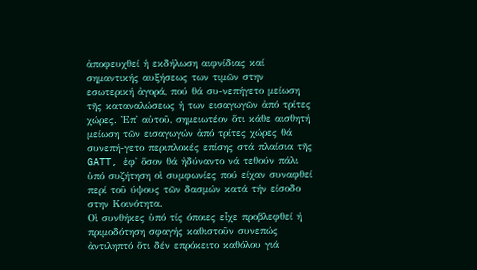ἀποφευχθεί ἡ εκδήλωση αιφνίδιας καί σημαντικής αυξήσεως των τιμῶν στην εσωτερική ἀγορά, πού θά συ-νεπήγετο μείωση τῆς καταναλώσεως ἡ των εισαγωγῶν ἀπό τρίτες χώρες. Ἐπ᾽ αὐτοῦ, σημειωτέον ὅτι κάθε αισθητή μείωση τῶν εισαγωγών ἀπό τρίτες χώρες θά συνεπή-γετο περιπλοκές επίσης στά πλαίσια τῆς GATT, ἐφ᾽ ὅσον θά ἠδύναντο νά τεθούν πάλι ὑπό συζήτηση οἱ συμφωνίες πού είχαν συναφθεί περί τοῦ ύψους τῶν δασμών κατά τήν είσοδο στην Κοινότητα.
Οἱ συνθήκες ὑπό τίς όποιες εἶχε προβλεφθεί ή πριμοδότηση σφαγής καθιστοῦν συνεπώς ἀντιληπτό ὅτι δέν επρόκειτο καθόλου γιά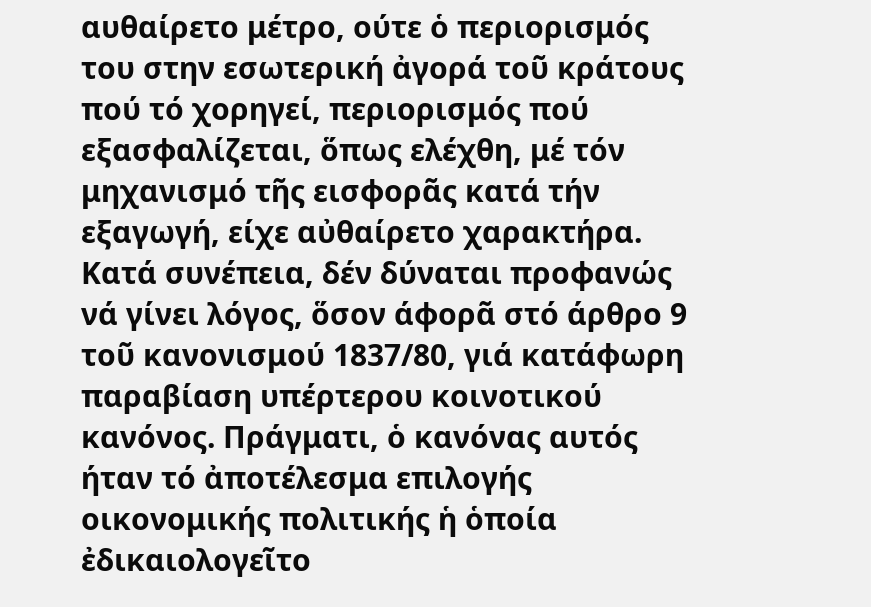αυθαίρετο μέτρο, ούτε ὁ περιορισμός του στην εσωτερική ἀγορά τοῦ κράτους πού τό χορηγεί, περιορισμός πού εξασφαλίζεται, ὅπως ελέχθη, μέ τόν μηχανισμό τῆς εισφορᾶς κατά τήν εξαγωγή, είχε αὐθαίρετο χαρακτήρα. Κατά συνέπεια, δέν δύναται προφανώς νά γίνει λόγος, ὅσον άφορᾶ στό άρθρο 9 τοῦ κανονισμού 1837/80, γιά κατάφωρη παραβίαση υπέρτερου κοινοτικού κανόνος. Πράγματι, ὁ κανόνας αυτός ήταν τό ἀποτέλεσμα επιλογής οικονομικής πολιτικής ἡ ὁποία ἐδικαιολογεῖτο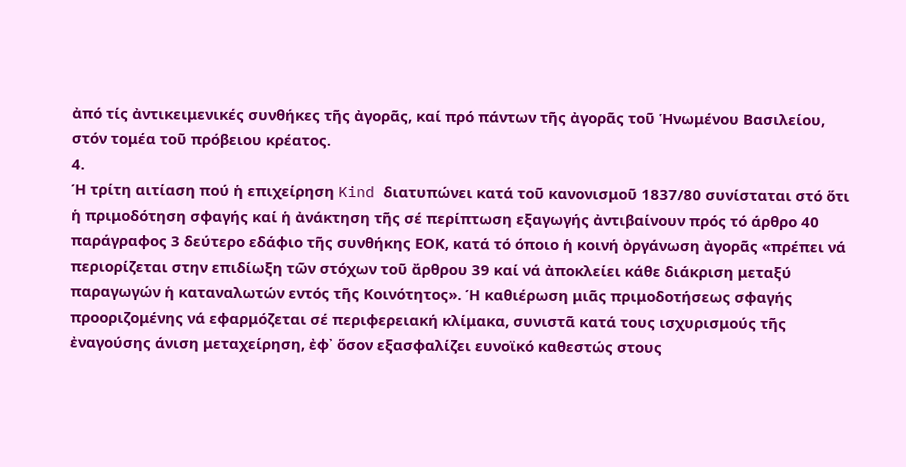ἀπό τίς ἀντικειμενικές συνθήκες τῆς ἀγορᾶς, καί πρό πάντων τῆς ἀγορᾶς τοῦ Ἡνωμένου Βασιλείου, στόν τομέα τοῦ πρόβειου κρέατος.
4.
Ή τρίτη αιτίαση πού ἡ επιχείρηση Kind διατυπώνει κατά τοῦ κανονισμοῦ 1837/80 συνίσταται στό ὅτι ἡ πριμοδότηση σφαγής καί ἡ ἀνάκτηση τῆς σέ περίπτωση εξαγωγής ἀντιβαίνουν πρός τό άρθρο 40 παράγραφος 3 δεύτερο εδάφιο τῆς συνθήκης ΕΟΚ, κατά τό όποιο ἡ κοινή ὀργάνωση ἀγορᾶς «πρέπει νά περιορίζεται στην επιδίωξη τῶν στόχων τοῦ ἄρθρου 39 καί νά ἀποκλείει κάθε διάκριση μεταξύ παραγωγών ἡ καταναλωτών εντός τῆς Κοινότητος». Ή καθιέρωση μιᾶς πριμοδοτήσεως σφαγής προοριζομένης νά εφαρμόζεται σέ περιφερειακή κλίμακα, συνιστᾶ κατά τους ισχυρισμούς τῆς ἐναγούσης άνιση μεταχείρηση, ἐφ᾽ ὅσον εξασφαλίζει ευνοϊκό καθεστώς στους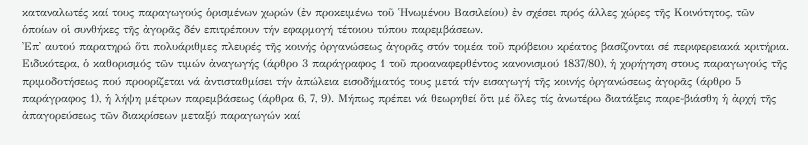καταναλωτές καί τους παραγωγούς ὁρισμένων χωρών (ἐν προκειμένω τοῦ Ἡνωμένου Βασιλείου) ἐν σχέσει πρός άλλες χώρες τῆς Κοινότητος, τῶν ὁποίων οἱ συνθήκες τῆς ἀγορᾶς δέν επιτρέπουν τήν εφαρμογή τέτοιου τύπου παρεμβάσεων.
Ἐπ᾽ αυτού παρατηρώ ὅτι πολυάριθμες πλευρές τῆς κοινής ὀργανώσεως ἀγορᾶς στόν τομέα τοῦ πρόβειου κρέατος βασίζονται σέ περιφερειακά κριτήρια. Ειδικότερα, ὁ καθορισμός τῶν τιμών ἀναγωγής (άρθρο 3 παράγραφος 1 τοῦ προαναφερθέντος κανονισμού 1837/80), ἡ χορήγηση στους παραγωγούς τῆς πριμοδοτήσεως πού προορίζεται νά ἀντισταθμίσει τήν ἀπώλεια εισοδήματός τους μετά τήν εισαγωγή τῆς κοινής ὀργανώσεως ἀγορᾶς (άρθρο 5 παράγραφος 1), ἡ λήψη μέτρων παρεμβάσεως (άρθρα 6, 7, 9). Μήπως πρέπει νά θεωρηθεί ὅτι μέ ὅλες τίς ἀνωτέρω διατάξεις παρε-βιάσθη ἡ ἀρχή τῆς ἀπαγορεύσεως τῶν διακρίσεων μεταξύ παραγωγών καί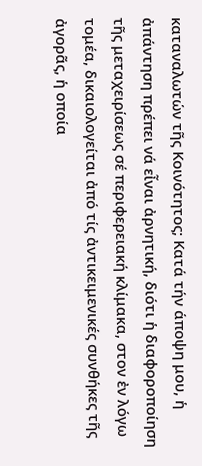καταναλωτών τῆς Κοινότητος; Κατά τήν άποψη μου, ἡ ἀπάντηση πρέπει νά εἶναι ἀρνητική, διότι ἡ διαφοροποίηση τῆς μεταχειρίσεως σέ περιφερειακή κλίμακα, στον ἐν λόγω τομέα, δικαιολογείται ἀπό τίς ἀντικειμενικές συνθήκες τῆς ἀγορᾶς, ἡ οποία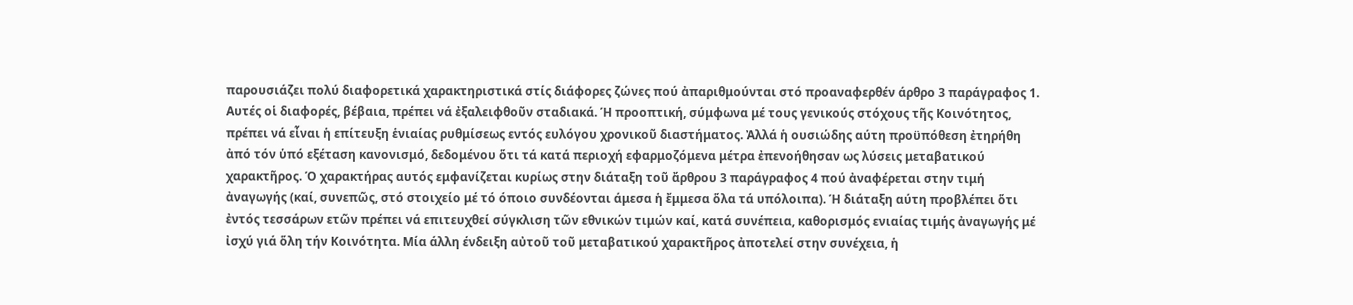παρουσιάζει πολύ διαφορετικά χαρακτηριστικά στίς διάφορες ζώνες πού ἀπαριθμούνται στό προαναφερθέν άρθρο 3 παράγραφος 1. Αυτές οἱ διαφορές, βέβαια, πρέπει νά ἐξαλειφθοῦν σταδιακά. Ή προοπτική, σύμφωνα μέ τους γενικούς στόχους τῆς Κοινότητος, πρέπει νά εἶναι ἡ επίτευξη ἑνιαίας ρυθμίσεως εντός ευλόγου χρονικοῦ διαστήματος. Ἀλλά ἡ ουσιώδης αύτη προϋπόθεση ἐτηρήθη ἀπό τόν ὑπό εξέταση κανονισμό, δεδομένου ὅτι τά κατά περιοχή εφαρμοζόμενα μέτρα ἐπενοήθησαν ως λύσεις μεταβατικού χαρακτῆρος. Ό χαρακτήρας αυτός εμφανίζεται κυρίως στην διάταξη τοῦ ἄρθρου 3 παράγραφος 4 πού ἀναφέρεται στην τιμή ἀναγωγής (καί, συνεπῶς, στό στοιχείο μέ τό όποιο συνδέονται άμεσα ἡ ἔμμεσα ὅλα τά υπόλοιπα). Ή διάταξη αύτη προβλέπει ὅτι ἐντός τεσσάρων ετῶν πρέπει νά επιτευχθεί σύγκλιση τῶν εθνικών τιμών καί, κατά συνέπεια, καθορισμός ενιαίας τιμής ἀναγωγής μέ ἰσχύ γιά ὅλη τήν Κοινότητα. Μία άλλη ένδειξη αὐτοῦ τοῦ μεταβατικού χαρακτῆρος ἀποτελεί στην συνέχεια, ἡ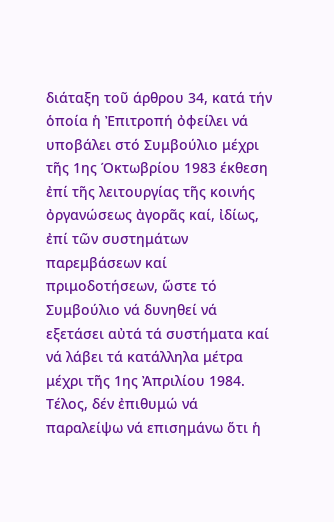διάταξη τοῦ άρθρου 34, κατά τήν ὁποία ἡ Ἐπιτροπή ὀφείλει νά υποβάλει στό Συμβούλιο μέχρι τῆς 1ης Όκτωβρίου 1983 έκθεση ἐπί τῆς λειτουργίας τῆς κοινής ὀργανώσεως ἀγορᾶς καί, ἰδίως, ἐπί τῶν συστημάτων παρεμβάσεων καί πριμοδοτήσεων, ὥστε τό Συμβούλιο νά δυνηθεί νά εξετάσει αὐτά τά συστήματα καί νά λάβει τά κατάλληλα μέτρα μέχρι τῆς 1ης Ἀπριλίου 1984.
Τέλος, δέν ἐπιθυμώ νά παραλείψω νά επισημάνω ὅτι ἡ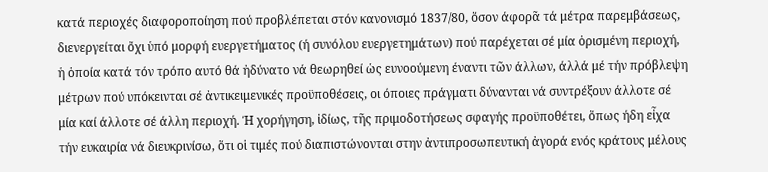κατά περιοχές διαφοροποίηση πού προβλέπεται στόν κανονισμό 1837/80, ὅσον άφορᾶ τά μέτρα παρεμβάσεως, διενεργείται ὄχι ὑπό μορφή ευεργετήματος (ή συνόλου ευεργετημάτων) πού παρέχεται σέ μία ὁρισμένη περιοχή, ἡ ὁποία κατά τόν τρόπο αυτό θά ἠδύνατο νά θεωρηθεί ὡς ευνοούμενη έναντι τῶν άλλων, άλλά μέ τήν πρόβλεψη μέτρων πού υπόκεινται σέ ἀντικειμενικές προϋποθέσεις, οι όποιες πράγματι δύνανται νά συντρέξουν άλλοτε σέ μία καί άλλοτε σέ άλλη περιοχή. Ή χορήγηση, ἰδίως, τῆς πριμοδοτήσεως σφαγής προϋποθέτει, ὅπως ήδη εἶχα τήν ευκαιρία νά διευκρινίσω, ὅτι οἱ τιμές πού διαπιστώνονται στην ἀντιπροσωπευτική ἀγορά ενός κράτους μέλους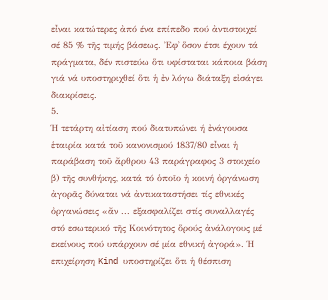εἶναι κατώτερες ἀπό ένα επίπεδο πού ἀντιστοιχεί σέ 85 % τῆς τιμής βάσεως. Ἐφ᾿ ὅσον έτσι έχουν τά πράγματα, δέν πιστεύω ὅτι υφίσταται κάποια βάση γιά νά υποστηριχθεί ὅτι ἡ ἐν λόγω διάταξη εἰσάγει διακρίσεις.
5.
Ή τετάρτη αἰτίαση πού διατυπώνει ή ἐνάγουσα ἑταιρία κατά τοῦ κανονισμού 1837/80 εἶναι ἡ παράβαση τοῦ ἄρθρου 43 παράγραφος 3 στοιχείο β) τῆς συνθήκης, κατά τό ὁποῖο ἡ κοινή ὀργάνωση ἀγορᾶς δύναται νά ἀντικαταστήσει τίς εθνικές ὀργανώσεις «ἄν ... εξασφαλίζει στίς συναλλαγές στό εσωτερικό τῆς Κοινότητος ὅρούς ἀνάλογους μέ εκείνους πού υπάρχουν σέ μία εθνική ἀγορά». Ή επιχείρηση Kind υποστηρίζει ὅτι ἡ θέσπιση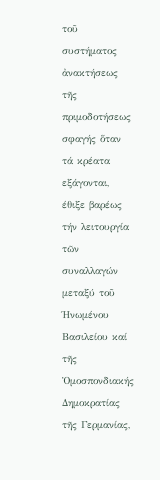τοῦ συστήματος ἀνακτήσεως τῆς πριμοδοτήσεως σφαγής ὅταν τά κρέατα εξάγονται, έθιξε βαρέως τήν λειτουργία τῶν συναλλαγών μεταξύ τοῦ Ήνωμένου Βασιλείου καί τῆς Ὁμοσπονδιακής Δημοκρατίας τῆς Γερμανίας,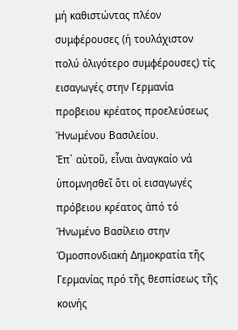μή καθιστώντας πλέον συμφέρουσες (ή τουλάχιστον πολύ ὀλιγότερο συμφέρουσες) τίς εισαγωγές στην Γερμανία προβειου κρέατος προελεύσεως Ήνωμένου Βασιλείου.
Ἐπ᾿ αὐτοῦ, εἶναι ἀναγκαίο νά ὑπομνησθεῖ ὅτι οἱ εισαγωγές πρόβειου κρέατος ἀπό τό Ήνωμένο Βασίλειο στην Όμοσπονδιακή Δημοκρατία τῆς Γερμανίας πρό τῆς θεσπίσεως τῆς κοινής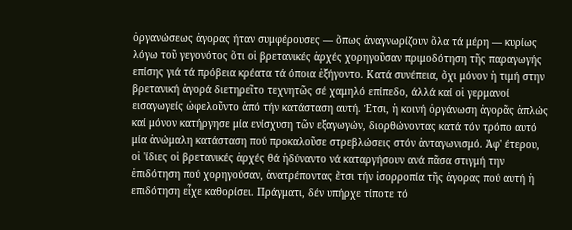ὀργανώσεως ἀγορας ήταν συμφέρουσες — ὅπως ἀναγνωρίζουν ὅλα τά μέρη — κυρίως λόγω τοῦ γεγονότος ὅτι οἱ βρετανικές ἀρχές χορηγοῦσαν πριμοδότηση τῆς παραγωγής επίσης γιά τά πρόβεια κρέατα τά όποια ἐξήγοντο. Κατά συνέπεια, ὄχι μόνον ἡ τιμή στην βρετανική ἀγορά διετηρεῖτο τεχνητῶς σέ χαμηλό επίπεδο, άλλά καί οἱ γερμανοί εισαγωγείς ὠφελοῦντο ἀπό τήν κατάσταση αυτή. Έτσι, ἡ κοινή ὀργάνωση ἀγορᾶς ἁπλώς καί μόνον κατήργησε μία ενίσχυση τῶν εξαγωγών, διορθώνοντας κατά τόν τρόπο αυτό μία ἀνώμαλη κατάσταση πού προκαλοῦσε στρεβλώσεις στόν ἀνταγωνισμό. Ἀφ' έτερου, οἱ 'ίδιες οἱ βρετανικές ἀρχές θά ἠδύναντο νά καταργήσουν ανά πᾶσα στιγμή την ἐπιδότηση πού χορηγούσαν, ἀνατρέποντας ἔτσι τήν ἰσορροπία τῆς ἀγορας πού αυτή ἡ επιδότηση εἶχε καθορίσει. Πράγματι, δέν υπήρχε τίποτε τό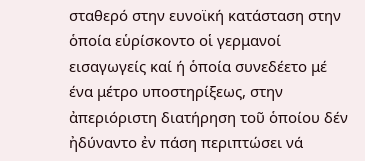σταθερό στην ευνοϊκή κατάσταση στην ὁποία εὑρίσκοντο οἱ γερμανοί εισαγωγείς καί ή ὁποία συνεδέετο μέ ένα μέτρο υποστηρίξεως, στην ἀπεριόριστη διατήρηση τοῦ ὁποίου δέν ἠδύναντο ἐν πάση περιπτώσει νά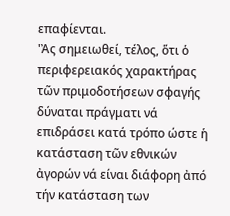επαφίενται.
'Ἀς σημειωθεί, τέλος, ὅτι ὁ περιφερειακός χαρακτήρας τῶν πριμοδοτήσεων σφαγής δύναται πράγματι νά επιδράσει κατά τρόπο ώστε ἡ κατάσταση τῶν εθνικών ἀγορών νά είναι διάφορη ἀπό τήν κατάσταση των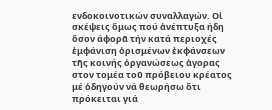ενδοκοινοτικών συναλλαγών. Οἱ σκέψεις ὅμως πού ἀνέπτυξα ήδη ὅσον άφορᾶ τήν κατά περιοχές ἐμφάνιση ὁρισμένων ἐκφάνσεων τῆς κοινής ὀργανώσεως ἀγορας στον τομέα τοῦ πρόβειου κρέατος μέ ὁδηγούν νά θεωρήσω ὅτι πρόκειται γιά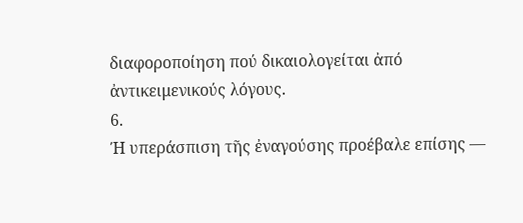διαφοροποίηση πού δικαιολογείται ἀπό ἀντικειμενικούς λόγους.
6.
Ή υπεράσπιση τῆς ἐναγούσης προέβαλε επίσης —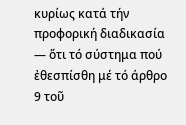κυρίως κατά τήν προφορική διαδικασία — ὅτι τό σύστημα πού ἐθεσπίσθη μέ τό άρθρο 9 τοῦ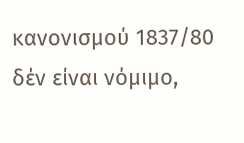κανονισμού 1837/80 δέν είναι νόμιμο,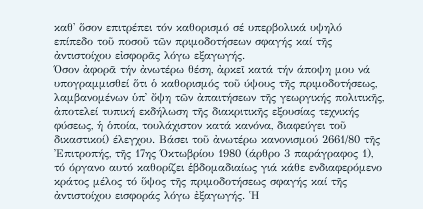καθ' ὅσον επιτρέπει τόν καθορισμό σέ υπερβολικά υψηλό επίπεδο τοῦ ποσοῦ τῶν πριμοδοτήσεων σφαγής καί τῆς ἀντιστοίχου εἰσφορᾶς λόγω εξαγωγής.
Όσον ἀφορᾶ τήν ἀνωτέρω θέση, ἀρκεῖ κατά τήν άποψη μου νά υπογραμμισθεί ὅτι ὁ καθορισμός τοῦ ύψους τῆς πριμοδοτήσεως, λαμβανομένων ὑπ᾿ ὄψη τῶν ἀπαιτήσεων τῆς γεωργικής πολιτικῆς, ἀποτελεί τυπική εκδήλωση τῆς διακριτικῆς εξουσίας τεχνικής φύσεως, ἡ ὁποία, τουλάχιστον κατά κανόνα, διαφεύγει τοῦ δικαστικοί) έλεγχου. Βάσει τοῦ ἀνωτέρω κανονισμού 2661/80 τῆς Ἐπιτροπής, τῆς 17ης Όκτωβρίου 1980 (άρθρο 3 παράγραφος 1), τό όργανο αυτό καθορίζει ἑβδομαδιαίως γιά κάθε ενδιαφερόμενο κράτος μέλος τό ὕψος τῆς πριμοδοτήσεως σφαγής καί τῆς ἀντιστοίχου εισφοράς λόγω ἐξαγωγής. Ἡ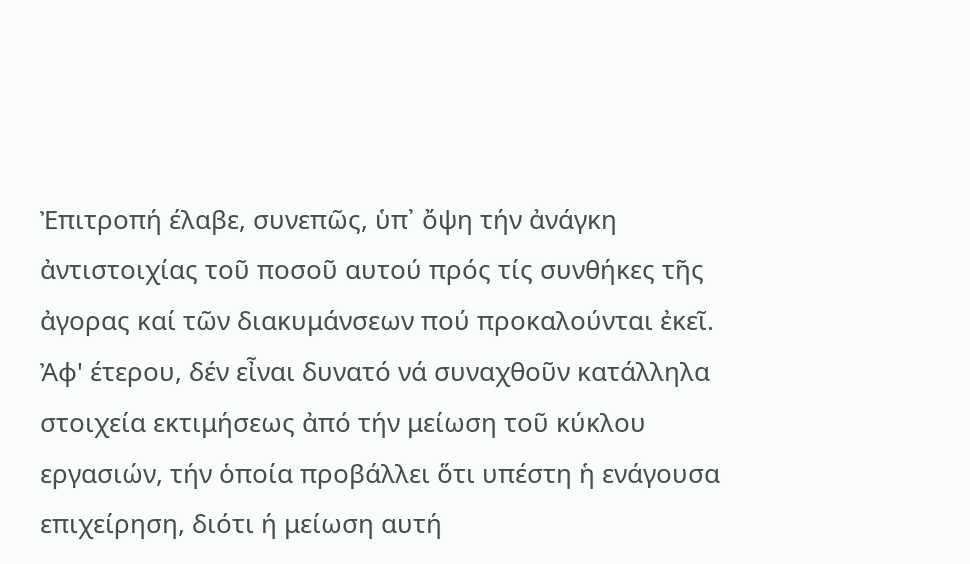Ἐπιτροπή έλαβε, συνεπῶς, ὑπ᾿ ὄψη τήν ἀνάγκη ἀντιστοιχίας τοῦ ποσοῦ αυτού πρός τίς συνθήκες τῆς ἀγορας καί τῶν διακυμάνσεων πού προκαλούνται ἐκεῖ. Ἀφ' έτερου, δέν εἶναι δυνατό νά συναχθοῦν κατάλληλα στοιχεία εκτιμήσεως ἀπό τήν μείωση τοῦ κύκλου εργασιών, τήν ὁποία προβάλλει ὅτι υπέστη ἡ ενάγουσα επιχείρηση, διότι ή μείωση αυτή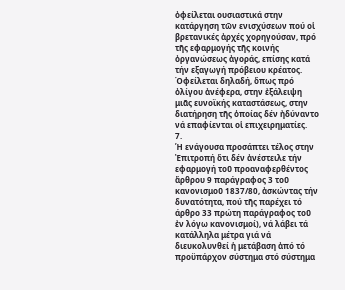ὀφείλεται ουσιαστικά στην κατάργηση τῶν ενισχύσεων πού οἱ βρετανικές ἀρχές χορηγούσαν, πρό τῆς εφαρμογής τῆς κοινής ὀργανώσεως ἀγοράς, επίσης κατά τήν εξαγωγή πρόβειου κρέατος. Όφείλεται δηλαδή, ὅπως πρό ὀλίγου ἀνέφερα, στην ἐξάλειψη μιᾶς ευνοϊκής καταστάσεως, στην διατήρηση τῆς ὁποίας δέν ἠδύναντο νά επαφίενται οἱ επιχειρηματίες.
7.
Ἡ ενάγουσα προσάπτει τέλος στην Ἐπιτροπή ὅτι δέν ἀνέστειλε τήν εφαρμογή τοῦ προαναφερθέντος ἄρθρου 9 παράγραφος 3 τοῦ κανονισμοῦ 1837/80, ἀσκώντας τήν δυνατότητα, πού τῆς παρέχει τό άρθρο 33 πρώτη παράγραφος τοῦ ἐν λόγω κανονισμοί), νά λάβει τά κατάλληλα μέτρα γιά νά διευκολυνθεί ἡ μετάβαση ἀπό τό προϋπάρχον σύστημα στό σύστημα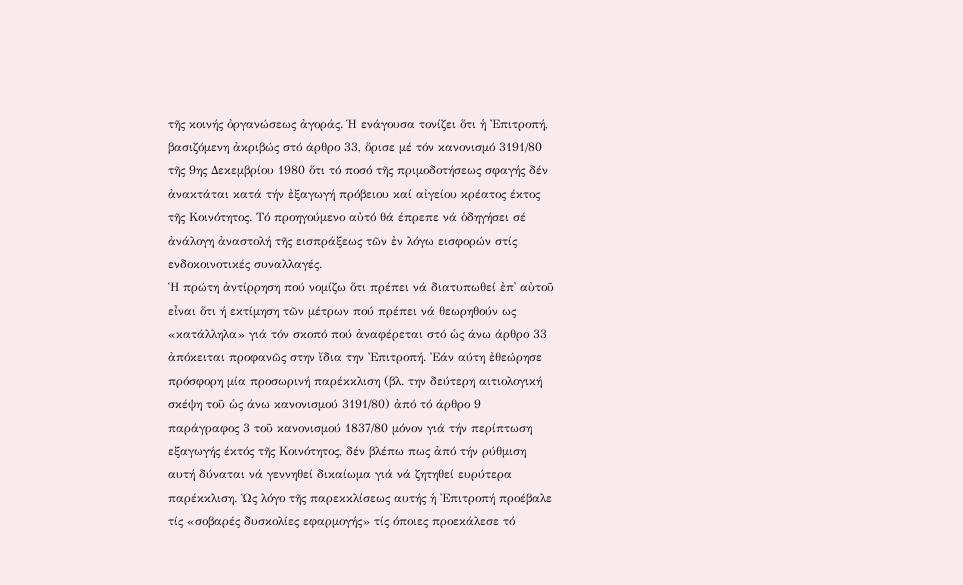τῆς κοινής ὀργανώσεως ἀγοράς. Ή ενάγουσα τονίζει ὅτι ἡ Ἐπιτροπή, βασιζόμενη ἀκριβώς στό άρθρο 33, ὅρισε μέ τόν κανονισμό 3191/80 τῆς 9ης Δεκεμβρίου 1980 ὅτι τό ποσό τῆς πριμοδοτήσεως σφαγής δέν ἀνακτάται κατά τήν ἐξαγωγή πρόβειου καί αἰγείου κρέατος έκτος τῆς Κοινότητος. Τό προηγούμενο αὐτό θά έπρεπε νά ὁδηγήσει σέ ἀνάλογη ἀναστολή τῆς εισπράξεως τῶν ἐν λόγω εισφορών στίς ενδοκοινοτικές συναλλαγές.
Ἡ πρώτη ἀντίρρηση πού νομίζω ὅτι πρέπει νά διατυπωθεί ἐπ᾽ αὐτοῦ εἶναι ὅτι ή εκτίμηση τῶν μέτρων πού πρέπει νά θεωρηθούν ως «κατάλληλα» γιά τόν σκοπό πού ἀναφέρεται στό ὡς άνω άρθρο 33 ἀπόκειται προφανῶς στην ἴδια την Ἐπιτροπή. Ἐάν αύτη ἐθεώρησε πρόσφορη μία προσωρινή παρέκκλιση (βλ. την δεύτερη αιτιολογική σκέψη τοῦ ὡς άνω κανονισμού 3191/80) ἀπό τό άρθρο 9 παράγραφος 3 τοῦ κανονισμού 1837/80 μόνον γιά τήν περίπτωση εξαγωγής έκτός τῆς Κοινότητος, δέν βλέπω πως ἀπό τήν ρύθμιση αυτή δύναται νά γεννηθεί δικαίωμα γιά νά ζητηθεί ευρύτερα παρέκκλιση. Ὡς λόγο τῆς παρεκκλίσεως αυτής ἡ Ἐπιτροπή προέβαλε τίς «σοβαρές δυσκολίες εφαρμογής» τίς όποιες προεκάλεσε τό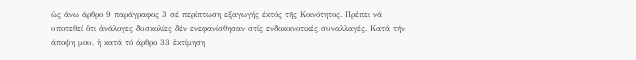ὡς άνω άρθρο 9 παράγραφος 3 σέ περίπτωση εξαγωγής έκτός τῆς Κοινότητος. Πρέπει νά υποτεθεί ὅτι ἀνάλογες δυσκολίες δέν ενεφανίσθησαν στίς ενδοκοινοτικές συναλλαγές. Κατά τήν άποψη μου, ἡ κατά τό άρθρο 33 ἐκτίμηση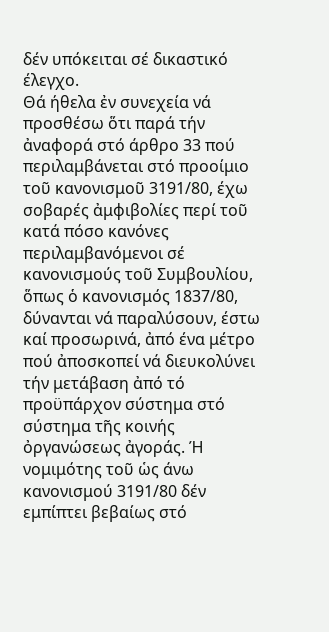δέν υπόκειται σέ δικαστικό έλεγχο.
Θά ήθελα ἐν συνεχεία νά προσθέσω ὅτι παρά τήν ἀναφορά στό άρθρο 33 πού περιλαμβάνεται στό προοίμιο τοῦ κανονισμοῦ 3191/80, έχω σοβαρές ἀμφιβολίες περί τοῦ κατά πόσο κανόνες περιλαμβανόμενοι σέ κανονισμούς τοῦ Συμβουλίου, ὅπως ὁ κανονισμός 1837/80, δύνανται νά παραλύσουν, έστω καί προσωρινά, ἀπό ένα μέτρο πού ἀποσκοπεί νά διευκολύνει τήν μετάβαση ἀπό τό προϋπάρχον σύστημα στό σύστημα τῆς κοινής ὀργανώσεως ἀγοράς. Ή νομιμότης τοῦ ὡς άνω κανονισμού 3191/80 δέν εμπίπτει βεβαίως στό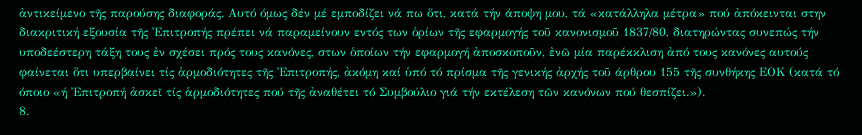ἀντικείμενο τῆς παρούσης διαφοράς. Αυτό όμως δέν μέ εμποδίζει νά πω ὅτι, κατά τήν άποψη μου, τά «κατάλληλα μέτρα» πού ἀπόκεινται στην διακριτική εξουσία τῆς Ἐπιτροπής πρέπει νά παραμείνουν εντός των ὁρίων τῆς εφαρμογής τοῦ κανονισμοῦ 1837/80, διατηρώντας συνεπώς τήν υποδεέστερη τάξη τους ἐν σχέσει πρός τους κανόνες, στων ὁποίων τήν εφαρμογή ἀποσκοποῦν, ἐνῶ μία παρέκκλιση ἀπό τους κανόνες αυτούς φαίνεται ὅτι υπερβαίνει τίς ἁρμοδιότητες τῆς Ἐπιτροπής, ἀκόμη καί ὑπό τό πρίσμα τῆς γενικής ἀρχής τοῦ άρθρου 155 τῆς συνθήκης ΕΟΚ (κατά τό όποιο «ή Ἐπιτροπή ἀσκεῖ τίς ἁρμοδιότητες πού τῆς ἀναθέτει τό Συμβούλιο γιά τήν εκτέλεση τῶν κανόνων πού θεσπίζει.»).
8.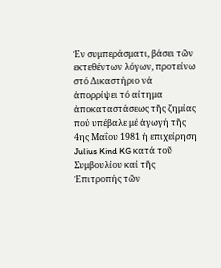Ἐν συμπεράσματι, βάσει τῶν εκτεθέντων λόγων, προτείνω στό Δικαστήριο νά ἀπορρίψει τό αίτημα ἀποκαταστάσεως τῆς ζημίας πού υπέβαλε μέ ἀγωγή τῆς 4ης Μαΐου 1981 ἡ επιχείρηση Julius Kind KG κατά τοῦ Συμβουλίου καί τῆς Ἐπιτροπής τῶν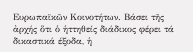Ευρωπαϊκῶν Κοινοτήτων. Βάσει τῆς ἀρχής ὅτι ὁ ἡττηθείς διάδικος φέρει τά δικαστικά έξοδα, ἡ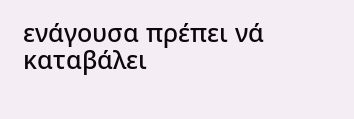ενάγουσα πρέπει νά καταβάλει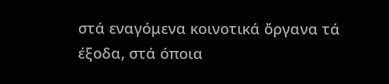στά εναγόμενα κοινοτικά ὄργανα τά έξοδα, στά όποια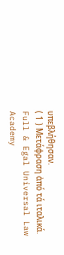υπεβλήθησαν.
( 1 ) Μετάφραση ἀπό τά ιταλικά.
Full & Egal Universal Law Academy